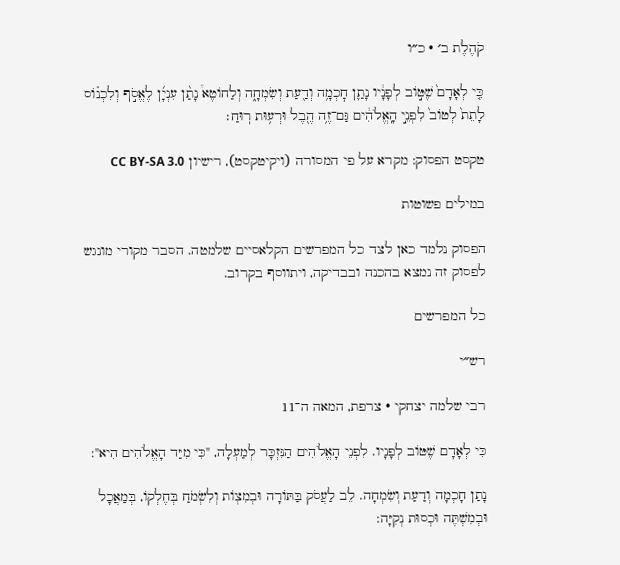קֹהֶלֶת ב׳ · כ״ו

כִּ֤י לְאָדָם֙ שֶׁטּ֣וֹב לְפָנָ֔יו נָתַ֛ן חׇכְמָ֥ה וְדַ֖עַת וְשִׂמְחָ֑ה וְלַחוֹטֶא֩ נָתַ֨ן עִנְיָ֜ן לֶאֱסֹ֣ף וְלִכְנ֗וֹס לָתֵת֙ לְטוֹב֙ לִפְנֵ֣י הָֽאֱלֹהִ֔ים גַּם־זֶ֥ה הֶ֖בֶל וּרְע֥וּת רֽוּחַ׃

טקסט הפסוק: מקרא על פי המסורה (ויקיטקסט), רישיון CC BY-SA 3.0

במילים פשוטות

הפסוק נלמד כאן לצד כל המפרשים הקלאסיים שלמטה. הסבר מקורי מונגש לפסוק זה נמצא בהכנה ובבדיקה, ויתווסף בקרוב.

כל המפרשים

רש״י

רבי שלמה יצחקי · צרפת, המאה ה־11

כִּי לְאָדָם שֶׁטּוֹב לְפָנָיו. לִפְנֵי הָאֱלֹהִים הַנִּזְכָּר לְמַעְלָה, "כִּי מִיַּד הָאֱלֹהִים הִיא":

נָתַן חָכְמָה וְדַעַת וְשִׂמְחָה. לֵב לַעֲסֹק בַּתּוֹרָה וּבְמִצְוֹת וְלִשְׂמֹחַ בְּחֶלְקוֹ, בְּמַאֲכָל וּבְמִשְׁתֶּה וּכְסוּת נְקִיָּה: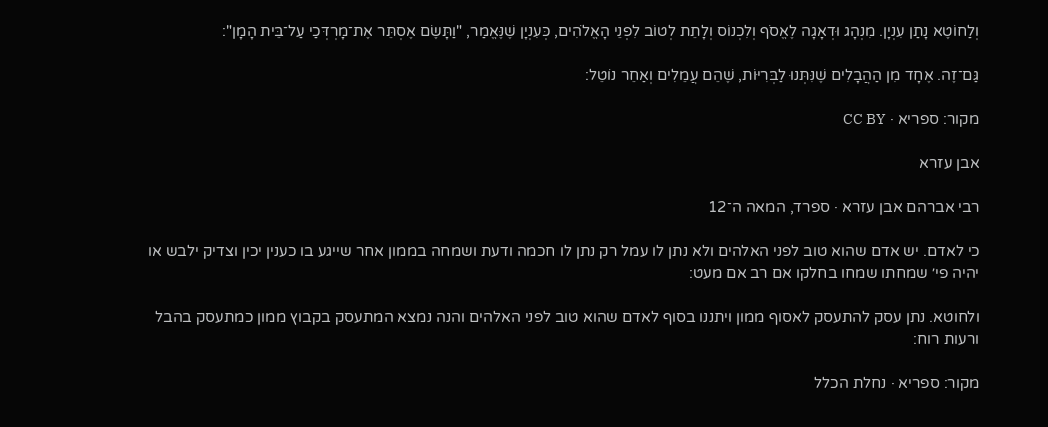וְלַחוֹטֶא נָתַן עִנְיָן. מִנְהָג וּדְאָגָה לֶאֱסֹף וְלִכְנוֹס וְלָתֵת לְטוֹב לִפְנֵי הָאֱלֹהִים, כְּעִנְיָן שֶׁנֶּאֱמַר, "וַתָּשֶׂם אֶסְתֵּר אֶת־מָרְדְּכַי עַל־בֵּית הָמָן":

גַּם־זֶה. אֶחָד מִן הַהֲבָלִים שֶׁנִּתְּנוּ לַבְּרִיּוֹת, שֶׁהֵם עֲמֵלִים וְאַחֵר נוֹטֵל:

מקור: ספריא · CC BY

אבן עזרא

רבי אברהם אבן עזרא · ספרד, המאה ה־12

כי לאדם. יש אדם שהוא טוב לפני האלהים ולא נתן לו עמל רק נתן לו חכמה ודעת ושמחה בממון אחר שייגע בו כענין יכין וצדיק ילבש או יהיה פי׳ שמחתו שמחו בחלקו אם רב אם מעט:

ולחוטא. נתן עסק להתעסק לאסוף ממון ויתננו בסוף לאדם שהוא טוב לפני האלהים והנה נמצא המתעסק בקבוץ ממון כמתעסק בהבל ורעות רוח:

מקור: ספריא · נחלת הכלל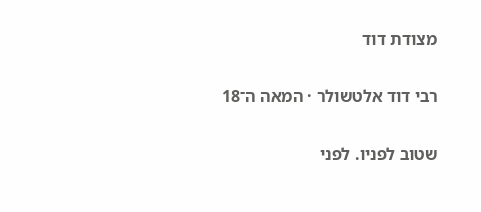מצודת דוד

רבי דוד אלטשולר · המאה ה־18

שטוב לפניו. לפני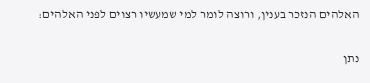האלהים הנזכר בענין, ורוצה לומר למי שמעשיו רצוים לפני האלהים:

נתן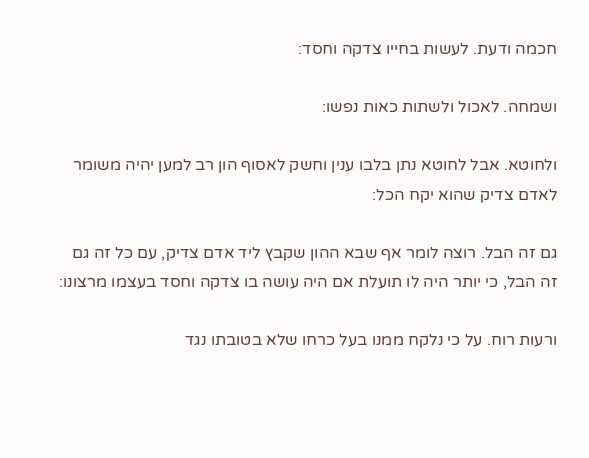חכמה ודעת. לעשות בחייו צדקה וחסד:

ושמחה. לאכול ולשתות כאות נפשו:

ולחוטא. אבל לחוטא נתן בלבו ענין וחשק לאסוף הון רב למען יהיה משומר לאדם צדיק שהוא יקח הכל:

גם זה הבל. רוצה לומר אף שבא ההון שקבץ ליד אדם צדיק, עם כל זה גם זה הבל, כי יותר היה לו תועלת אם היה עושה בו צדקה וחסד בעצמו מרצונו:

ורעות רוח. על כי נלקח ממנו בעל כרחו שלא בטובתו נגד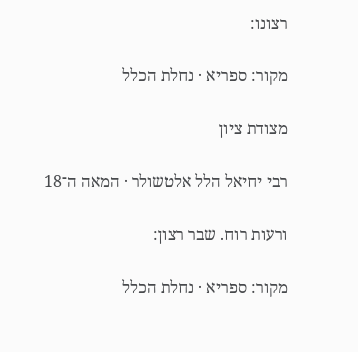רצונו:

מקור: ספריא · נחלת הכלל

מצודת ציון

רבי יחיאל הלל אלטשולר · המאה ה־18

ורעות רוח. שבר רצון:

מקור: ספריא · נחלת הכלל